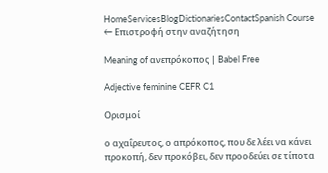HomeServicesBlogDictionariesContactSpanish Course
← Επιστροφή στην αναζήτηση

Meaning of ανεπρόκοπος | Babel Free

Adjective feminine CEFR C1

Ορισμοί

ο αχαΐρευτος, ο απρόκοπος, που δε λέει να κάνει προκοπή, δεν προκόβει, δεν προοδεύει σε τίποτα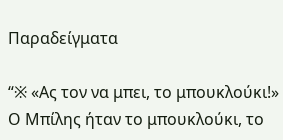Παραδείγματα

“※ «Ας τον να μπει, το μπουκλούκι!» Ο Μπίλης ήταν το μπουκλούκι, το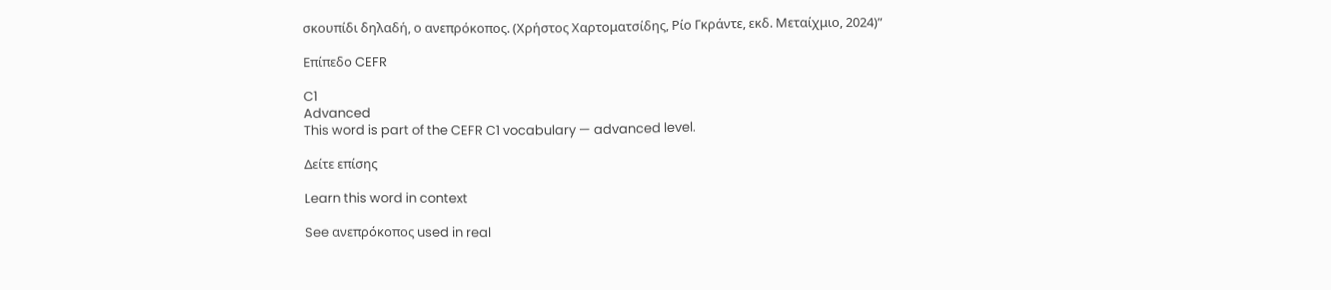σκουπίδι δηλαδή, ο ανεπρόκοπος. (Χρήστος Χαρτοματσίδης, Ρίο Γκράντε, εκδ. Μεταίχμιο, 2024)”

Επίπεδο CEFR

C1
Advanced
This word is part of the CEFR C1 vocabulary — advanced level.

Δείτε επίσης

Learn this word in context

See ανεπρόκοπος used in real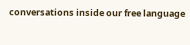conversations inside our free language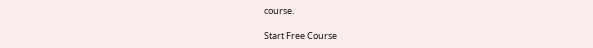course.

Start Free Course